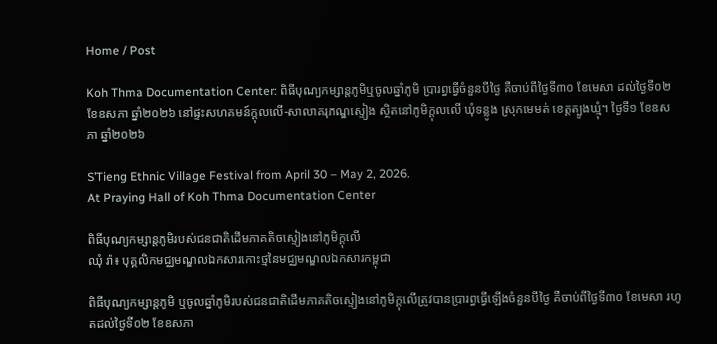Home / Post

Koh Thma Documentation Center: ពិធីបុណ្យកម្សាន្តភូមិឬចូលឆ្នាំភូមិ ប្រារព្ធធ្វើចំនួនបីថ្ងៃ គឺចាប់ពីថ្ងៃទី៣០ ខែមេសា ដល់ថ្ងៃទី០២ ខែឧសភា ឆ្នាំ២០២៦ នៅផ្ទះសហគមន៍ក្តុលលើ-សាលាគរុភណ្ឌស្ទៀង ស្ថិតនៅភូមិក្តុលលើ ឃុំទន្លូង ស្រុកមេមត់ ខេត្តត្បូងឃ្មុំ។ ថ្ងៃទី១ ខែឧសភា ឆ្នាំ២០២៦

S’Tieng Ethnic Village Festival from April 30 – May 2, 2026.
At Praying Hall of Koh Thma Documentation Center

ពិធីបុណ្យកម្សាន្តភូមិរបស់ជនជាតិដើមភាគតិចស្ទៀងនៅភូមិក្តុលើ
ឈុំ រ៉ា៖ បុគ្គលិកមជ្ឈមណ្ឌលឯកសារកោះថ្មនៃមជ្ឈមណ្ឌលឯកសារកម្ពុជា

ពិធីបុណ្យកម្សាន្តភូមិ ឬចូលឆ្នាំភូមិរបស់ជនជាតិដើមភាគតិចស្ទៀងនៅភូមិក្តុលើត្រូវបានប្រារព្ធធ្វើឡើងចំនួនបីថ្ងៃ គឺចាប់ពីថ្ងៃទី៣០ ខែមេសា រហូតដល់ថ្ងៃទី០២ ខែឧសភា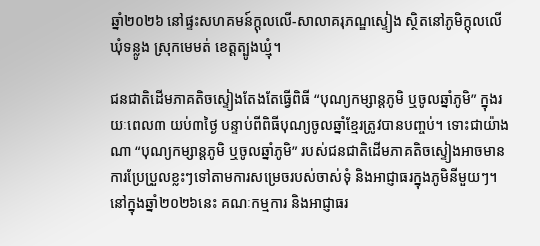ឆ្នាំ២០២៦ នៅផ្ទះសហគមន៍ក្តុលលើ-សាលាគរុភណ្ឌស្ទៀង ស្ថិតនៅភូមិក្តុលលើ ឃុំទន្លូង ស្រុកមេមត់ ខេត្តត្បូងឃ្មុំ។

ជនជាតិដើមភាគតិចស្ទៀងតែងតែធ្វើពិធី “បុណ្យកម្សាន្តភូមិ ឬចូលឆ្នាំភូមិ” ក្នុងរយៈពេល៣ យប់៣ថ្ងៃ បន្ទាប់ពីពិធីបុណ្យចូលឆ្នាំខ្មែរត្រូវបានបញ្ចប់។ ទោះជាយ៉ាងណា “បុណ្យកម្សាន្តភូមិ ឬចូលឆ្នាំភូមិ” របស់ជនជាតិដើមភាគតិចស្ទៀងអាចមានការប្រែប្រួលខ្លះៗទៅតាមការសម្រេចរបស់ចាស់ទុំ និងអាជ្ញាធរក្នុងភូមិនីមួយៗ។
នៅក្នុងឆ្នាំ២០២៦នេះ គណៈកម្មការ និងអាជ្ញាធរ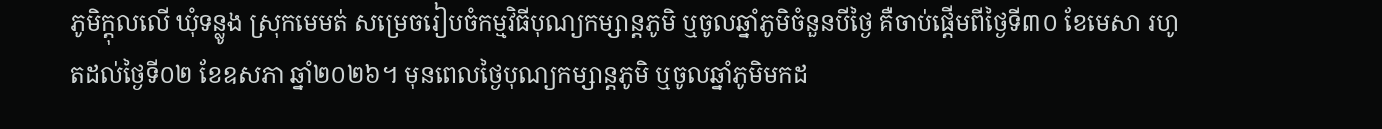ភូមិក្តុលលើ ឃុំទន្លូង ស្រុកមេមត់ សម្រេចរៀបចំកម្មវិធីបុណ្យកម្សាន្តភូមិ ឬចូលឆ្នាំភូមិចំនួនបីថ្ងៃ គឺចាប់ផ្តើមពីថ្ងៃទី៣០ ខែមេសា រហូតដល់ថ្ងៃទី០២ ខែឧសភា ឆ្នាំ២០២៦។ មុនពេលថ្ងៃបុណ្យកម្សាន្តភូមិ ឬចូលឆ្នាំភូមិមកដ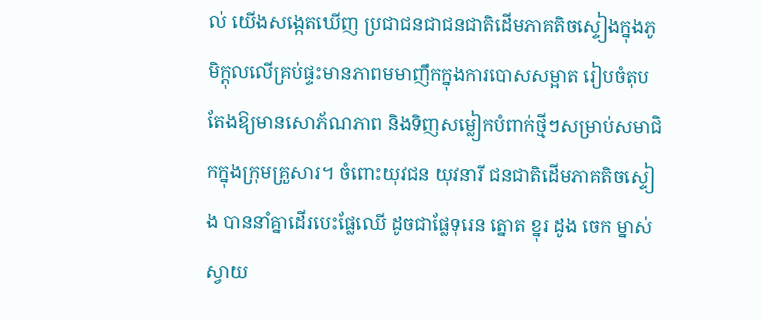ល់ យើងសង្កេតឃើញ ប្រជាជនជាជនជាតិដើមភាគតិចស្ទៀងក្នុងភូមិក្តុលលើគ្រប់ផ្ទះមានភាពមមាញឹកក្នុងការបោសសម្អាត រៀបចំតុបតែងឱ្យមានសោភ័ណភាព និងទិញសម្លៀកបំពាក់ថ្មីៗសម្រាប់សមាជិកក្នុងក្រុមគ្រួសារ។ ចំពោះយុវជន យុវនារី ជនជាតិដើមភាគតិចស្ទៀង បាននាំគ្នាដើរបេះផ្លែឈើ ដូចជាផ្លែទុរេន ត្នោត ខ្នុរ ដូង ចេក ម្នាស់ ស្វាយ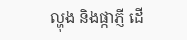ល្ហុង និងផ្កាភ្ញី ដើ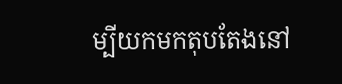ម្បីយកមកតុបតែងនៅ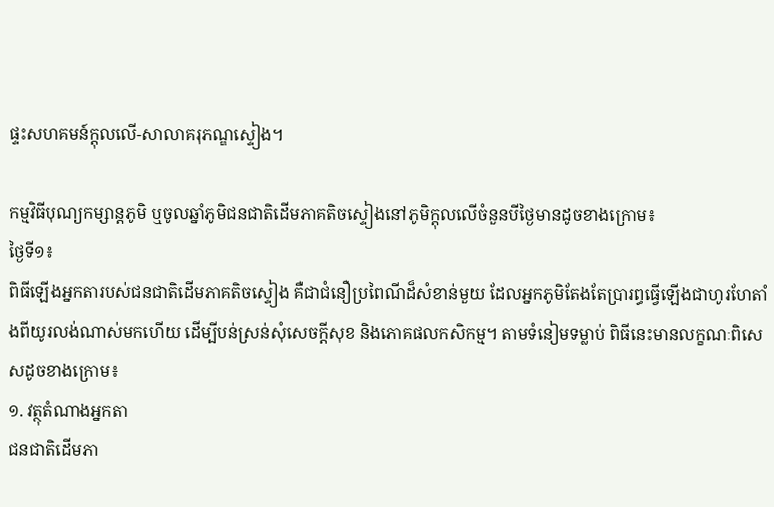ផ្ទះសហគមន៍ក្តុលលើ-សាលាគរុភណ្ឌស្ទៀង។

កម្មវិធីបុណ្យកម្សាន្តភូមិ ឬចូលឆ្នាំភូមិជនជាតិដើមភាគតិចស្ទៀងនៅភូមិក្តុលលើចំនួនបីថ្ងៃមានដូចខាងក្រោម៖
ថ្ងៃទី១៖
ពិធីឡើងអ្នកតារបស់ជនជាតិដើមភាគតិចស្ទៀង គឺជាជំនឿប្រពៃណីដ៏សំខាន់មួយ ដែលអ្នកភូមិតែងតែប្រារព្ធធ្វើឡើងជាហូរហែតាំងពីយូរលង់ណាស់មកហើយ ដើម្បីបន់ស្រន់សុំសេចក្តីសុខ និងភោគផលកសិកម្ម។ តាមទំនៀមទម្លាប់ ពិធីនេះមានលក្ខណៈពិសេសដូចខាងក្រោម៖
១. វត្ថុតំណាងអ្នកតា
ជនជាតិដើមភា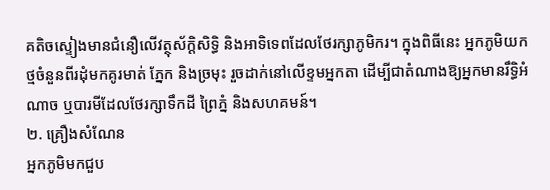គតិចស្ទៀងមានជំនឿលើវត្ថុស័ក្តិសិទ្ធិ និងអាទិទេពដែលថែរក្សាភូមិករ។ ក្នុងពិធីនេះ អ្នកភូមិយកថ្មចំនួនពីរដុំមកគូរមាត់ ភ្នែក និងច្រមុះ រួចដាក់នៅលើខ្ទមអ្នកតា ដើម្បីជាតំណាងឱ្យអ្នកមានរឹទ្ធិអំណាច ឬបារមីដែលថែរក្សាទឹកដី ព្រៃភ្នំ និងសហគមន៍។
២. គ្រឿងសំណែន
អ្នកភូមិមកជួប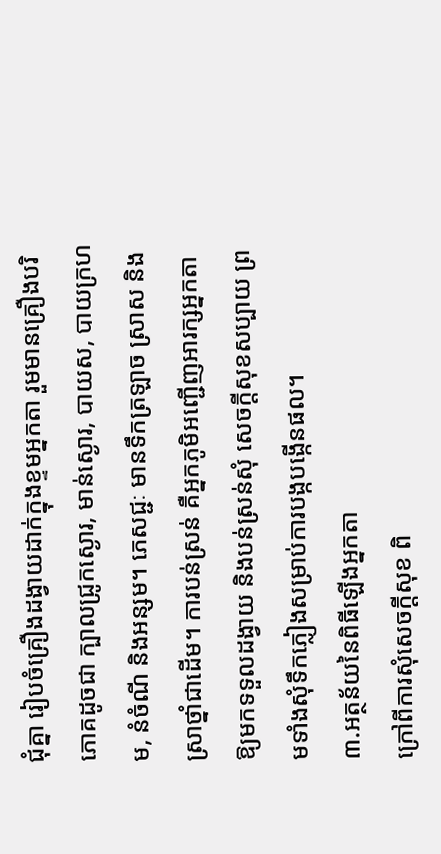ជុំគ្នា រៀបចំគ្រឿងដង្វាយដាក់ក្នុងខ្ទមអ្នកតា រួមមានគ្រឿងបរិភោគដូចជា ក្បាលជ្រូកស្ងោរ, មាន់ស្ងោរ, បាយស, បាយក្រហម, នំចំណី និងអន្សម។ ភេសជ្ជៈ មានទឹកត្រឡាច ស្រាស និងស្រាថ្នាំជាដើម។ ការបន់ស្រន់ គឺអ្នកភូមិអញ្ជើញអារក្សអ្នកតាឱ្យមកទទួលដង្វាយ និងបន់ស្រន់សុំ សេចក្តីសុខសប្បាយ ព្រមទាំងសុំទឹកភ្លៀងសម្រាប់ការបង្កបង្កើនផល។
៣.អត្ថន័យនៃពិធីឡើងអ្នកតា
ក្រៅពីការសុំសេចក្តីសុខ ពិ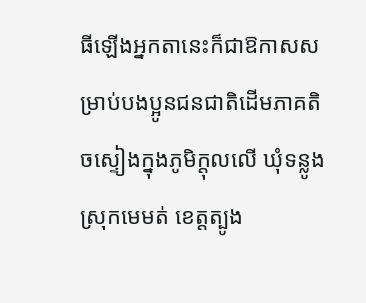ធីឡើងអ្នកតានេះក៏ជាឱកាសសម្រាប់បងប្អូនជនជាតិដើមភាគតិចស្ទៀងក្នុងភូមិក្តុលលើ ឃុំទន្លូង ស្រុកមេមត់ ខេត្តត្បូង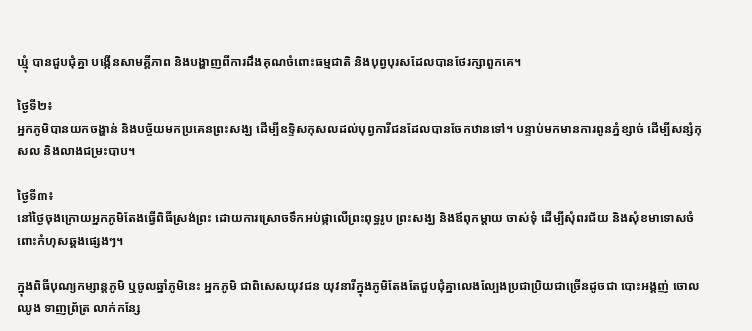ឃ្មុំ បានជួបជុំគ្នា បង្កើនសាមគ្គីភាព និងបង្ហាញពីការដឹងគុណចំពោះធម្មជាតិ និងបុព្វបុរសដែលបានថែរក្សាពួកគេ។

ថ្ងៃទី២៖
អ្នកភូមិបានយកចង្ហាន់ និងបច្ច័យមកប្រគេនព្រះសង្ឃ ដើម្បីឧទ្ទិសកុសលដល់បុព្វការីជនដែលបានចែកឋានទៅ។ បន្ទាប់មកមានការពូនភ្នំខ្សាច់ ដើម្បីសន្សំកុសល និងលាងជម្រះបាប។

ថ្ងៃទី៣៖
នៅថ្ងៃចុងក្រោយអ្នកភូមិតែងធ្វើពិធីស្រង់ព្រះ ដោយការស្រោចទឹកអប់ផ្កាលើព្រះពុទ្ធរូប ព្រះសង្ឃ និងឪពុកម្តាយ ចាស់ទុំ ដើម្បីសុំពរជ័យ និងសុំខមាទោសចំពោះកំហុសឆ្គងផ្សេងៗ។

ក្នុងពិធីបុណ្យកម្សាន្តភូមិ ឬចូលឆ្នាំភូមិនេះ អ្នកភូមិ ជាពិសេសយុវជន យុវនារីក្នុងភូមិតែងតែជួបជុំគ្នាលេងល្បែងប្រជាប្រិយជាច្រើនដូចជា បោះអង្គញ់ ចោលឈូង ទាញព្រ័ត្រ លាក់កន្សែ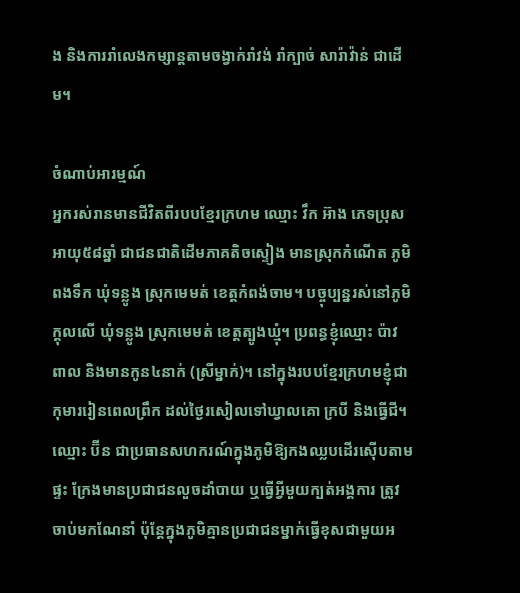ង និងការរាំលេងកម្សាន្តតាមចង្វាក់រាំវង់ រាំក្បាច់ សារ៉ាវ៉ាន់ ជាដើម។

ចំណាប់អារម្មណ៍
អ្នករស់រានមានជីវិតពីរបបខ្មែរក្រហម ឈ្មោះ វឹក អ៊ាង ភេទប្រុស អាយុ៥៨ឆ្នាំ ជាជនជាតិដើមភាគតិចស្ទៀង មានស្រុកកំណើត ភូមិពងទឹក ឃុំទន្លូង ស្រុកមេមត់ ខេត្តកំពង់ចាម។ បច្ចុប្បន្នរស់នៅភូមិក្ដុលលើ ឃុំទន្លូង ស្រុកមេមត់ ខេត្តត្បូងឃ្មុំ។ ប្រពន្ធខ្ញុំឈ្មោះ ប៉ាវ ពាល និងមានកូន៤នាក់ (ស្រីម្នាក់)។ នៅក្នុងរបបខ្មែរក្រហមខ្ញុំជាកុមាររៀនពេលព្រឹក ដល់ថ្ងៃរសៀលទៅឃ្វាលគោ ក្របី និងធ្វើជី។ ឈ្មោះ ប៊ីន ជាប្រធានសហករណ៍ក្នុងភូមិឱ្យកងឈ្លបដើរស៊ើបតាមផ្ទះ ក្រែងមានប្រជាជនលួចដាំបាយ ឬធ្វើអ្វីមួយក្បត់អង្គការ ត្រូវចាប់មកណែនាំ ប៉ុន្តែក្នុងភូមិគ្មានប្រជាជនម្នាក់ធ្វើខុសជាមួយអ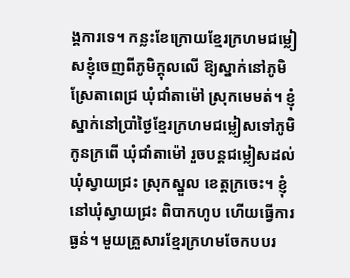ង្គការទេ។ កន្លះខែក្រោយខ្មែរក្រហមជម្លៀសខ្ញុំចេញពីភូមិក្តុលលើ ឱ្យស្នាក់នៅភូមិស្រែតាពេជ្រ ឃុំជាំតាម៉ៅ ស្រុកមេមត់។ ខ្ញុំស្នាក់នៅប្រាំថ្ងៃខ្មែរក្រហមជម្លៀសទៅភូមិកូនក្រពើ ឃុំជាំតាម៉ៅ រួចបន្តជម្លៀសដល់ឃុំស្វាយជ្រះ ស្រុកស្នួល ខេត្តក្រចេះ។ ខ្ញុំនៅឃុំស្វាយជ្រះ ពិបាកហូប ហើយធ្វើការធ្ងន់។ មួយគ្រួសារខ្មែរក្រហមចែកបបរ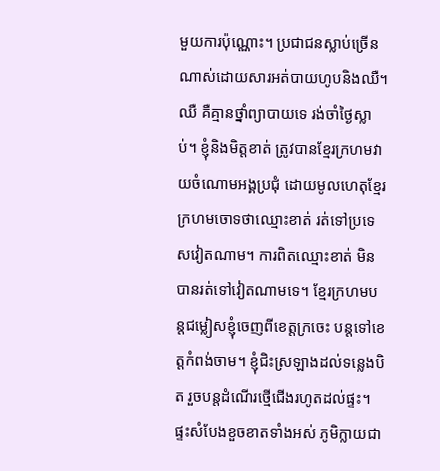មួយការប៉ុណ្ណោះ។ ប្រជាជនស្លាប់ច្រើនណាស់ដោយសារអត់បាយហូបនិងឈឺ។ ឈឺ គឺគ្មានថ្នាំព្យាបាយទេ រង់ចាំថ្ងៃស្លាប់។ ខ្ញុំនិងមិត្តខាត់ ត្រូវបានខ្មែរក្រហមវាយចំណោមអង្គប្រជុំ ដោយមូលហេតុខ្មែរក្រហមចោទថាឈ្មោះខាត់ រត់ទៅប្រទេសវៀតណាម។ ការពិតឈ្មោះខាត់ មិនបានរត់ទៅវៀតណាមទេ។ ខ្មែរក្រហមបន្តជម្លៀសខ្ញុំចេញពីខេត្តក្រចេះ បន្តទៅខេត្តកំពង់ចាម។ ខ្ញុំជិះស្រឡាងដល់ទន្លេងបិត រួចបន្តដំណើរថ្មើជើងរហូតដល់ផ្ទះ។ ផ្ទះសំបែងខួចខាតទាំងអស់ ភូមិក្លាយជា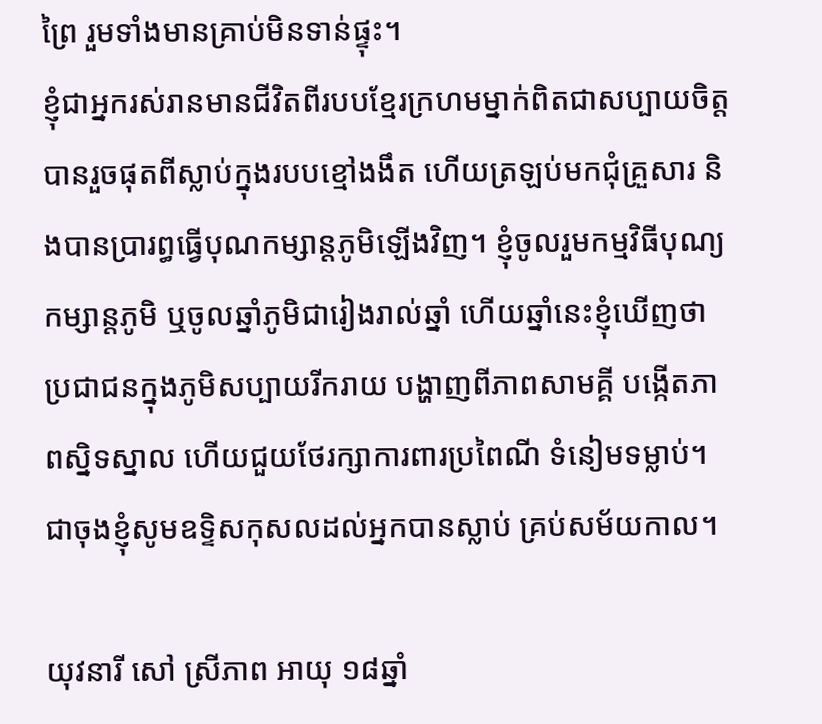ព្រៃ រួមទាំងមានគ្រាប់មិនទាន់ផ្ទុះ។
ខ្ញុំជាអ្នករស់រានមានជីវិតពីរបបខ្មែរក្រហមម្នាក់ពិតជាសប្បាយចិត្តបានរួចផុតពីស្លាប់ក្នុងរបបខ្មៅងងឹត ហើយត្រឡប់មកជុំគ្រួសារ និងបានប្រារព្ធធ្វើបុណកម្សាន្តភូមិឡើងវិញ។ ខ្ញុំចូលរួមកម្មវិធីបុណ្យកម្សាន្តភូមិ ឬចូលឆ្នាំភូមិជារៀងរាល់ឆ្នាំ ហើយឆ្នាំនេះខ្ញុំឃើញថាប្រជាជនក្នុងភូមិសប្បាយរីករាយ បង្ហាញពីភាពសាមគ្គី បង្កើតភាពស្និទស្នាល ហើយជួយថែរក្សាការពារប្រពៃណី ទំនៀមទម្លាប់។ ជាចុងខ្ញុំសូមឧទ្ទិសកុសលដល់អ្នកបានស្លាប់ គ្រប់សម័យកាល។

យុវនារី សៅ ស្រីភាព អាយុ ១៨ឆ្នាំ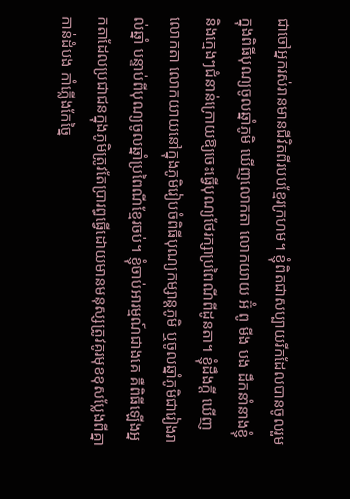ជាចៅអ្នករស់រានមានជីវិតពីរបបខ្មែរក្រហម។ ខ្ញុំពិតជាសប្បាយរីកដែលបានចូលរួមក្នុងពិធីបុណ្យចូលឆ្នាំភូមិ ឃើញលោកតា លោកយាយ អ៊ំ ពូ មីង បង ដឹកនាំនាងខ្ញុំ និងក្មេងៗជំនាន់ក្រោយឱ្យចេះធ្វើបុណ្យថែរក្សាប្រពៃណីពីដូនតា។ ខ្ញុំដឹងក្តី ឃើញលោកតា លោកយាយនៅក្នុងភូមិរៀបចំពិធីបុណ្យកម្សាន្តភូមិ ឬចូលឆ្នាំភូមិជារៀងរាល់ឆ្នាំ បន្ទាប់ពីបុណ្យចូលឆ្នាំប្រពៃណីខ្មែរចប់។ ខ្ញុំចាប់អារម្មណ៍ជាងគេ គឺពិធីឡើងអ្នកតាដែលប្រជាជនក្នុងភូមិត្រូវតែប្រារព្ធធ្វើដោយមានមនុស្សត្រូវគូរមុខខុសប្លែងពីគ្នា កាន់ដំបង កាំភ្លើងកែច្នៃ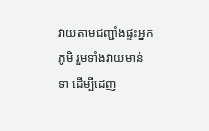វាយតាមជញ្ជាំងផ្ទះអ្នកភូមិ រួមទាំងវាយមាន់ ទា ដើម្បីដេញ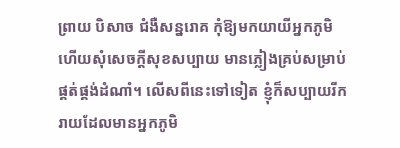ព្រាយ បិសាច ជំងឺសន្នរោគ កុំឱ្យមកយាយីអ្នកភូមិ ហើយសុំសេចក្តីសុខសប្បាយ មានភ្លៀងគ្រប់សម្រាប់ផ្គត់ផ្គង់ដំណាំ។ លើសពីនេះទៅទៀត ខ្ញុំក៏សប្បាយរីករាយដែលមានអ្នកភូមិ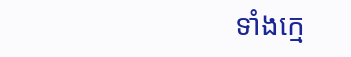ទាំងក្មេ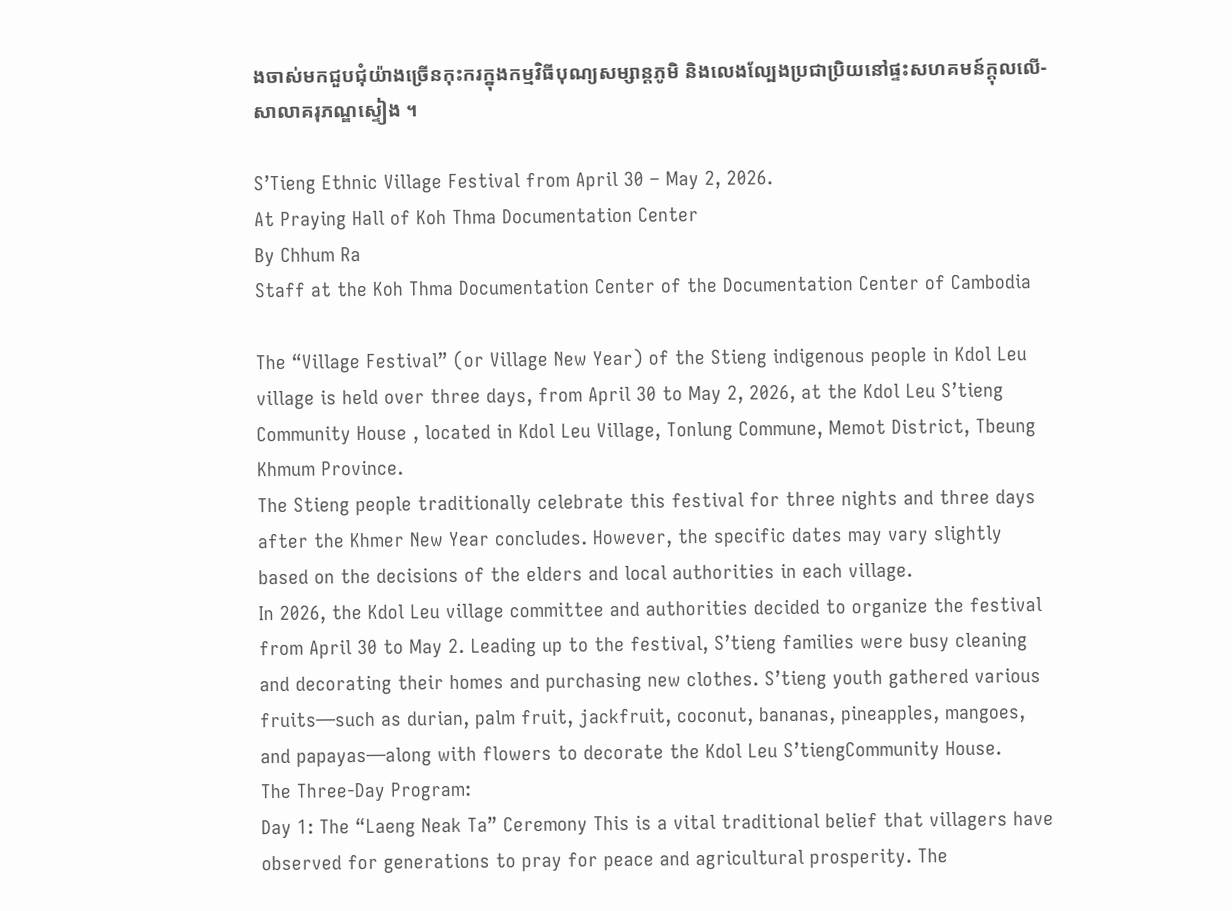ងចាស់មកជួបជុំយ៉ាងច្រើនកុះករក្នុងកម្មវិធីបុណ្យសម្សាន្តភូមិ និងលេងល្បែងប្រជាប្រិយនៅផ្ទះសហគមន៍ក្តុលលើ-សាលាគរុភណ្ឌស្ទៀង ។

S’Tieng Ethnic Village Festival from April 30 – May 2, 2026.
At Praying Hall of Koh Thma Documentation Center
By Chhum Ra
Staff at the Koh Thma Documentation Center of the Documentation Center of Cambodia

The “Village Festival” (or Village New Year) of the Stieng indigenous people in Kdol Leu village is held over three days, from April 30 to May 2, 2026, at the Kdol Leu S’tieng Community House , located in Kdol Leu Village, Tonlung Commune, Memot District, Tbeung Khmum Province.
The Stieng people traditionally celebrate this festival for three nights and three days after the Khmer New Year concludes. However, the specific dates may vary slightly based on the decisions of the elders and local authorities in each village.
In 2026, the Kdol Leu village committee and authorities decided to organize the festival from April 30 to May 2. Leading up to the festival, S’tieng families were busy cleaning and decorating their homes and purchasing new clothes. S’tieng youth gathered various fruits—such as durian, palm fruit, jackfruit, coconut, bananas, pineapples, mangoes, and papayas—along with flowers to decorate the Kdol Leu S’tiengCommunity House.
The Three-Day Program:
Day 1: The “Laeng Neak Ta” Ceremony This is a vital traditional belief that villagers have observed for generations to pray for peace and agricultural prosperity. The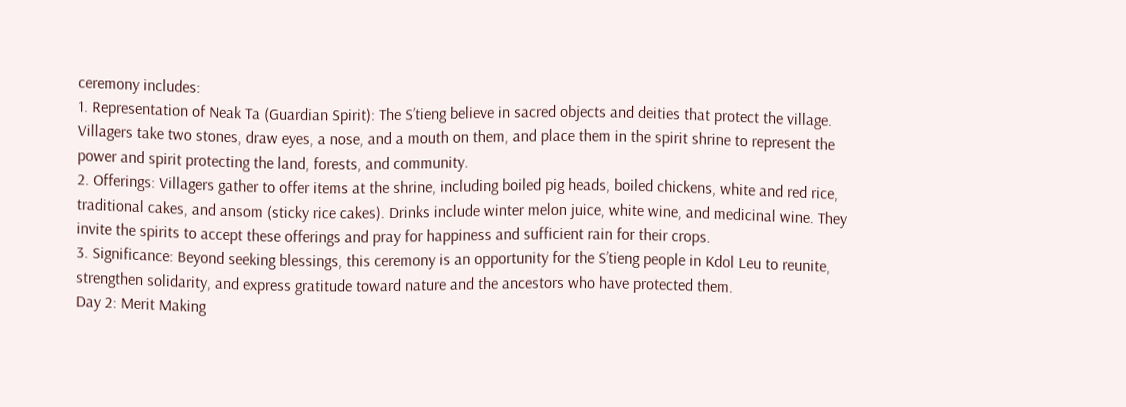ceremony includes:
1. Representation of Neak Ta (Guardian Spirit): The S’tieng believe in sacred objects and deities that protect the village. Villagers take two stones, draw eyes, a nose, and a mouth on them, and place them in the spirit shrine to represent the power and spirit protecting the land, forests, and community.
2. Offerings: Villagers gather to offer items at the shrine, including boiled pig heads, boiled chickens, white and red rice, traditional cakes, and ansom (sticky rice cakes). Drinks include winter melon juice, white wine, and medicinal wine. They invite the spirits to accept these offerings and pray for happiness and sufficient rain for their crops.
3. Significance: Beyond seeking blessings, this ceremony is an opportunity for the S’tieng people in Kdol Leu to reunite, strengthen solidarity, and express gratitude toward nature and the ancestors who have protected them.
Day 2: Merit Making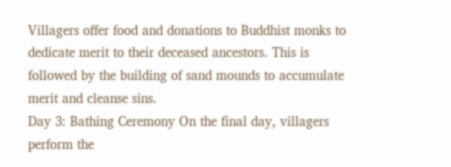Villagers offer food and donations to Buddhist monks to dedicate merit to their deceased ancestors. This is followed by the building of sand mounds to accumulate merit and cleanse sins.
Day 3: Bathing Ceremony On the final day, villagers perform the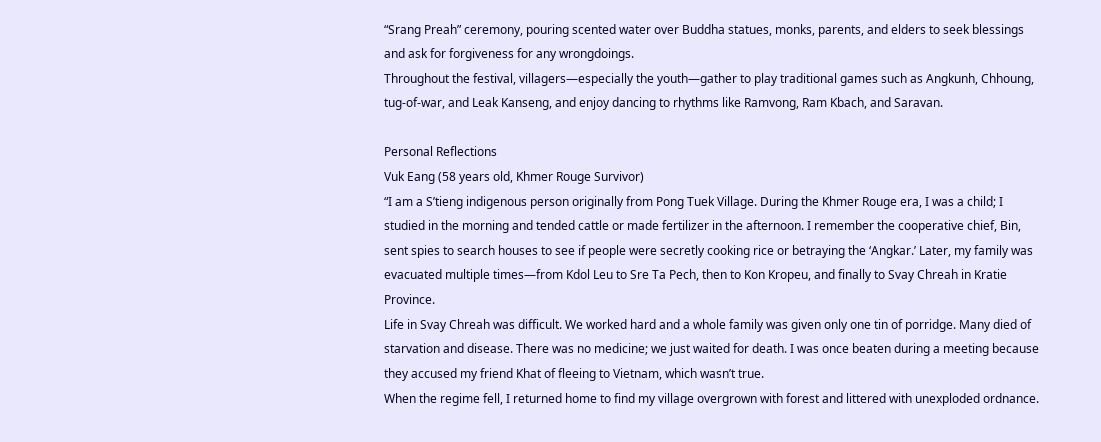“Srang Preah” ceremony, pouring scented water over Buddha statues, monks, parents, and elders to seek blessings and ask for forgiveness for any wrongdoings.
Throughout the festival, villagers—especially the youth—gather to play traditional games such as Angkunh, Chhoung, tug-of-war, and Leak Kanseng, and enjoy dancing to rhythms like Ramvong, Ram Kbach, and Saravan.

Personal Reflections
Vuk Eang (58 years old, Khmer Rouge Survivor)
“I am a S’tieng indigenous person originally from Pong Tuek Village. During the Khmer Rouge era, I was a child; I studied in the morning and tended cattle or made fertilizer in the afternoon. I remember the cooperative chief, Bin, sent spies to search houses to see if people were secretly cooking rice or betraying the ‘Angkar.’ Later, my family was evacuated multiple times—from Kdol Leu to Sre Ta Pech, then to Kon Kropeu, and finally to Svay Chreah in Kratie Province.
Life in Svay Chreah was difficult. We worked hard and a whole family was given only one tin of porridge. Many died of starvation and disease. There was no medicine; we just waited for death. I was once beaten during a meeting because they accused my friend Khat of fleeing to Vietnam, which wasn’t true.
When the regime fell, I returned home to find my village overgrown with forest and littered with unexploded ordnance.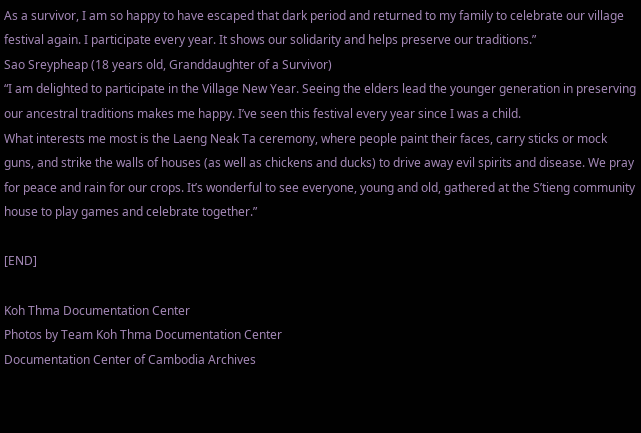As a survivor, I am so happy to have escaped that dark period and returned to my family to celebrate our village festival again. I participate every year. It shows our solidarity and helps preserve our traditions.”
Sao Sreypheap (18 years old, Granddaughter of a Survivor)
“I am delighted to participate in the Village New Year. Seeing the elders lead the younger generation in preserving our ancestral traditions makes me happy. I’ve seen this festival every year since I was a child.
What interests me most is the Laeng Neak Ta ceremony, where people paint their faces, carry sticks or mock guns, and strike the walls of houses (as well as chickens and ducks) to drive away evil spirits and disease. We pray for peace and rain for our crops. It’s wonderful to see everyone, young and old, gathered at the S’tieng community house to play games and celebrate together.”

[END]

Koh Thma Documentation Center
Photos by Team Koh Thma Documentation Center
Documentation Center of Cambodia Archives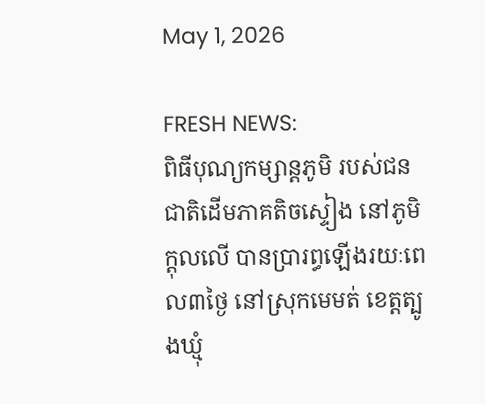May 1, 2026

FRESH NEWS:
ពិធីបុណ្យកម្សាន្តភូមិ របស់ជនជាតិដើមភាគតិចស្ទៀង នៅភូមិក្តុលលើ បានប្រារព្ធឡើងរយៈពេល៣ថ្ងៃ នៅស្រុកមេមត់ ខេត្តត្បូងឃ្មុំ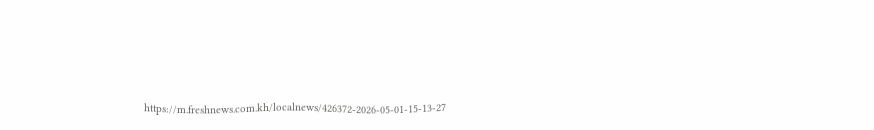https://m.freshnews.com.kh/localnews/426372-2026-05-01-15-13-27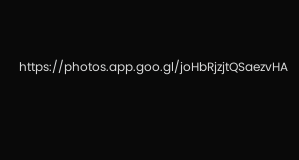https://photos.app.goo.gl/joHbRjzjtQSaezvHA